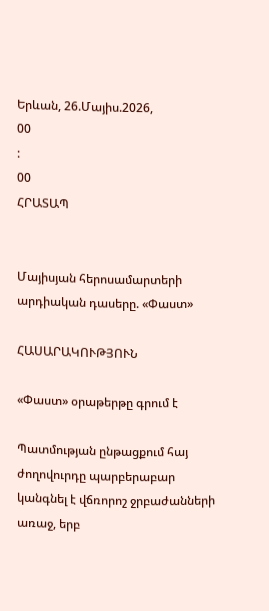Երևան, 26.Մայիս.2026,
00
:
00
ՀՐԱՏԱՊ


Մայիսյան հերոսամարտերի արդիական դասերը. «Փաստ»

ՀԱՍԱՐԱԿՈՒԹՅՈՒՆ

«Փաստ» օրաթերթը գրում է

Պատմության ընթացքում հայ ժողովուրդը պարբերաբար կանգնել է վճռորոշ ջրբաժանների առաջ, երբ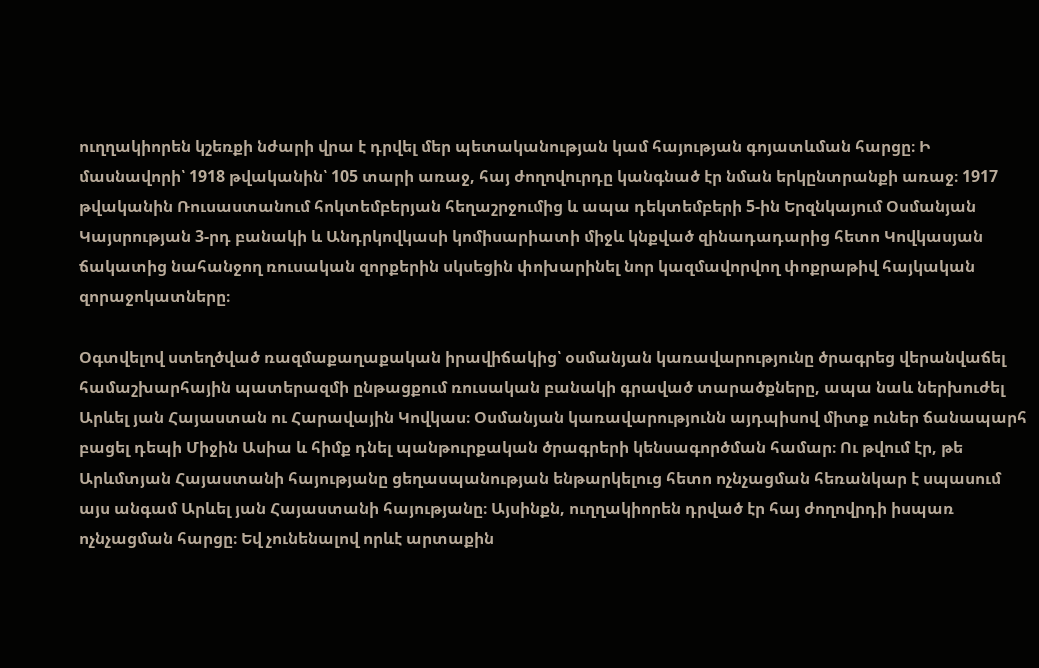ուղղակիորեն կշեռքի նժարի վրա է դրվել մեր պետականության կամ հայության գոյատևման հարցը։ Ի մասնավորի՝ 1918 թվականին՝ 105 տարի առաջ, հայ ժողովուրդը կանգնած էր նման երկընտրանքի առաջ։ 1917 թվականին Ռուսաստանում հոկտեմբերյան հեղաշրջումից և ապա դեկտեմբերի 5-ին Երզնկայում Օսմանյան Կայսրության 3-րդ բանակի և Անդրկովկասի կոմիսարիատի միջև կնքված զինադադարից հետո Կովկասյան ճակատից նահանջող ռուսական զորքերին սկսեցին փոխարինել նոր կազմավորվող փոքրաթիվ հայկական զորաջոկատները։

Օգտվելով ստեղծված ռազմաքաղաքական իրավիճակից՝ օսմանյան կառավարությունը ծրագրեց վերանվաճել համաշխարհային պատերազմի ընթացքում ռուսական բանակի գրաված տարածքները, ապա նաև ներխուժել Արևել յան Հայաստան ու Հարավային Կովկաս։ Օսմանյան կառավարությունն այդպիսով միտք ուներ ճանապարհ բացել դեպի Միջին Ասիա և հիմք դնել պանթուրքական ծրագրերի կենսագործման համար։ Ու թվում էր, թե Արևմտյան Հայաստանի հայությանը ցեղասպանության ենթարկելուց հետո ոչնչացման հեռանկար է սպասում այս անգամ Արևել յան Հայաստանի հայությանը։ Այսինքն, ուղղակիորեն դրված էր հայ ժողովրդի իսպառ ոչնչացման հարցը։ Եվ չունենալով որևէ արտաքին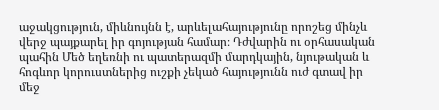աջակցություն, միևնույնն է, արևելահայությունը որոշեց մինչև վերջ պայքարել իր գոյության համար։ Դժվարին ու օրհասական պահին Մեծ եղեռնի ու պատերազմի մարդկային, նյութական և հոգևոր կորուստներից ուշքի չեկած հայությունն ուժ գտավ իր մեջ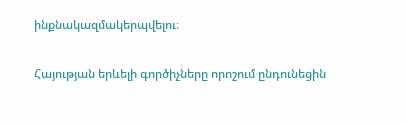ինքնակազմակերպվելու։

Հայության երևելի գործիչները որոշում ընդունեցին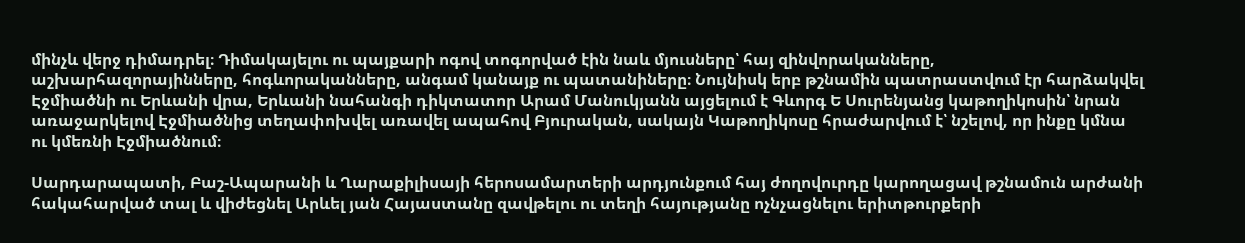մինչև վերջ դիմադրել։ Դիմակայելու ու պայքարի ոգով տոգորված էին նաև մյուսները՝ հայ զինվորականները, աշխարհազորայինները, հոգևորականները, անգամ կանայք ու պատանիները։ Նույնիսկ երբ թշնամին պատրաստվում էր հարձակվել Էջմիածնի ու Երևանի վրա, Երևանի նահանգի դիկտատոր Արամ Մանուկյանն այցելում է Գևորգ Ե Սուրենյանց կաթողիկոսին՝ նրան առաջարկելով Էջմիածնից տեղափոխվել առավել ապահով Բյուրական, սակայն Կաթողիկոսը հրաժարվում է՝ նշելով, որ ինքը կմնա ու կմեռնի Էջմիածնում։

Սարդարապատի, Բաշ-Ապարանի և Ղարաքիլիսայի հերոսամարտերի արդյունքում հայ ժողովուրդը կարողացավ թշնամուն արժանի հակահարված տալ և վիժեցնել Արևել յան Հայաստանը զավթելու ու տեղի հայությանը ոչնչացնելու երիտթուրքերի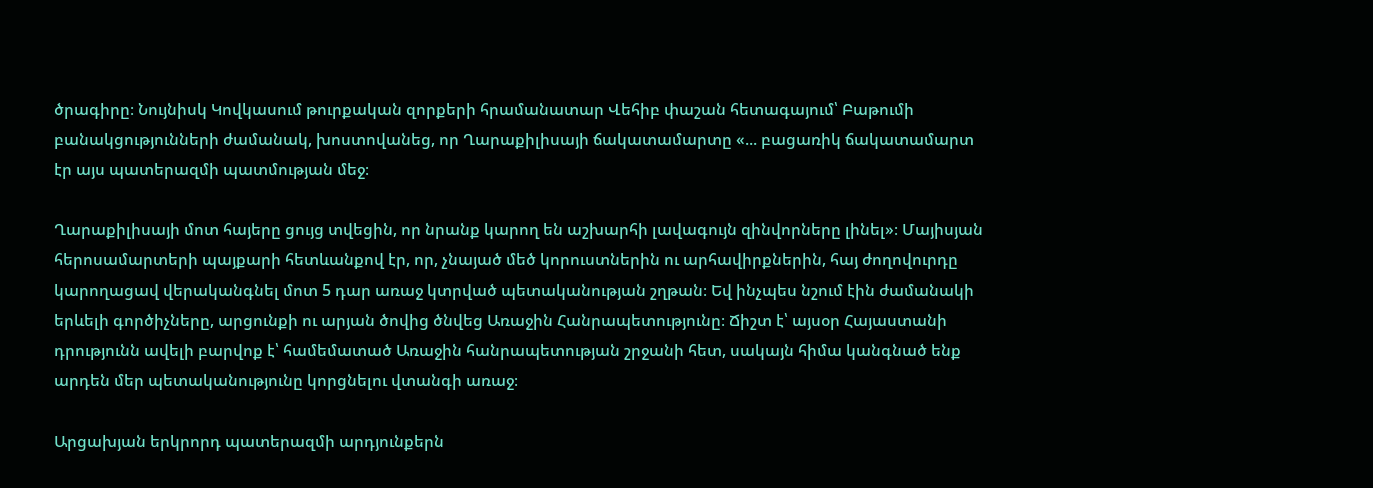ծրագիրը։ Նույնիսկ Կովկասում թուրքական զորքերի հրամանատար Վեհիբ փաշան հետագայում՝ Բաթումի բանակցությունների ժամանակ, խոստովանեց, որ Ղարաքիլիսայի ճակատամարտը «... բացառիկ ճակատամարտ էր այս պատերազմի պատմության մեջ։

Ղարաքիլիսայի մոտ հայերը ցույց տվեցին, որ նրանք կարող են աշխարհի լավագույն զինվորները լինել»։ Մայիսյան հերոսամարտերի պայքարի հետևանքով էր, որ, չնայած մեծ կորուստներին ու արհավիրքներին, հայ ժողովուրդը կարողացավ վերականգնել մոտ 5 դար առաջ կտրված պետականության շղթան։ Եվ ինչպես նշում էին ժամանակի երևելի գործիչները, արցունքի ու արյան ծովից ծնվեց Առաջին Հանրապետությունը։ Ճիշտ է՝ այսօր Հայաստանի դրությունն ավելի բարվոք է՝ համեմատած Առաջին հանրապետության շրջանի հետ, սակայն հիմա կանգնած ենք արդեն մեր պետականությունը կորցնելու վտանգի առաջ։

Արցախյան երկրորդ պատերազմի արդյունքերն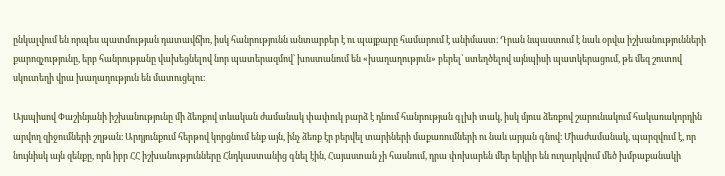ընկալվում են որպես պատմության դատավճիռ, իսկ հանրությունն անտարբեր է ու պայքարը համարում է անիմաստ։ Դրան նպաստում է նաև օրվա իշխանությունների քարոզչությունը, երբ հանրությանը վախեցնելով նոր պատերազմով՝ խոստանում են «խաղաղություն» բերել՝ ստեղծելով այնպիսի պատկերացում, թե մեզ շուտով սկուտեղի վրա խաղաղություն են մատուցելու։

Այսպիսով Փաշինյանի իշխանությունը մի ձեռքով տևական ժամանակ փափուկ բարձ է դնում հանրության գլխի տակ, իսկ մյուս ձեռքով շարունակում հակառակորդին արվող զիջումների շղթան։ Արդյունքում հերթով կորցնում ենք այն, ինչ ձեռք էր բերվել տարիների մաքառումների ու նաև արյան գնով։ Միաժամանակ, պարզվում է, որ նույնիսկ այն զենքը, որն իբր ՀՀ իշխանությունները Հնդկաստանից գնել էին, Հայաստան չի հասնում, դրա փոխարեն մեր երկիր են ուղարկվում մեծ խմբաքանակի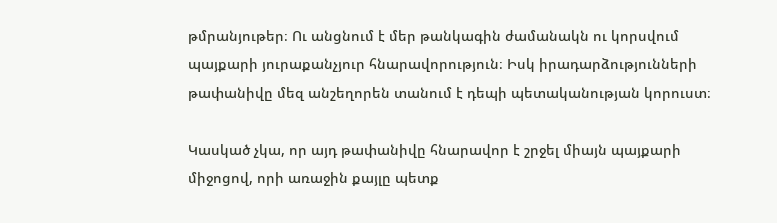թմրանյութեր։ Ու անցնում է մեր թանկագին ժամանակն ու կորսվում պայքարի յուրաքանչյուր հնարավորություն։ Իսկ իրադարձությունների թափանիվը մեզ անշեղորեն տանում է դեպի պետականության կորուստ։

Կասկած չկա, որ այդ թափանիվը հնարավոր է շրջել միայն պայքարի միջոցով, որի առաջին քայլը պետք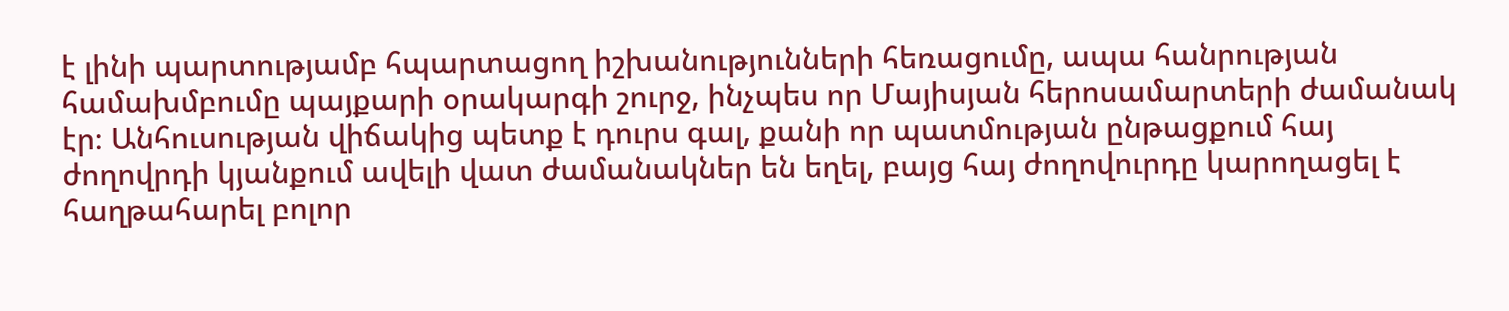է լինի պարտությամբ հպարտացող իշխանությունների հեռացումը, ապա հանրության համախմբումը պայքարի օրակարգի շուրջ, ինչպես որ Մայիսյան հերոսամարտերի ժամանակ էր։ Անհուսության վիճակից պետք է դուրս գալ, քանի որ պատմության ընթացքում հայ ժողովրդի կյանքում ավելի վատ ժամանակներ են եղել, բայց հայ ժողովուրդը կարողացել է հաղթահարել բոլոր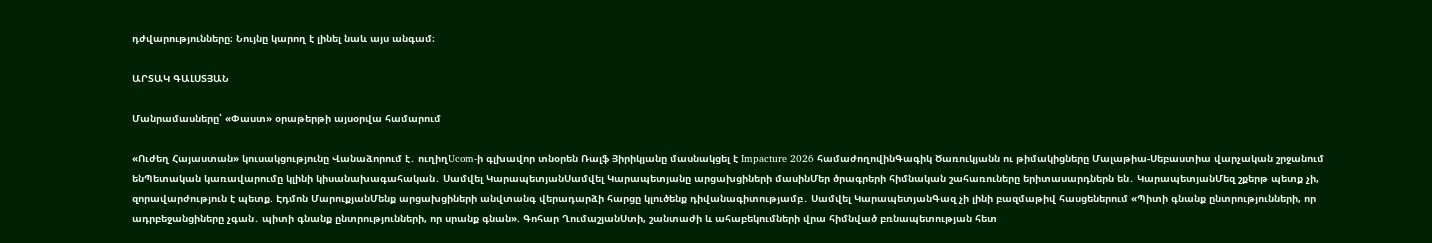դժվարությունները։ Նույնը կարող է լինել նաև այս անգամ։

ԱՐՏԱԿ ԳԱԼՍՏՅԱՆ

Մանրամասները՝ «Փաստ» օրաթերթի այսօրվա համարում

«Ուժեղ Հայաստան» կուսակցությունը Վանաձորում է․ ուղիղUcom-ի գլխավոր տնօրեն Ռալֆ Յիրիկյանը մասնակցել է Impacture 2026 համաժողովինԳագիկ Ծառուկյանն ու թիմակիցները Մալաթիա-Սեբաստիա վարչական շրջանում ենՊետական կառավարումը կլինի կիսանախագահական․ Սամվել ԿարապետյանՍամվել Կարապետյանը արցախցիների մասինՄեր ծրագրերի հիմնական շահառուները երիտասարդներն են․ ԿարապետյանՄեզ շքերթ պետք չի, զորավարժություն է պետք. Էդմոն ՄարուքյանՄենք արցախցիների անվտանգ վերադարձի հարցը կլուծենք դիվանագիտությամբ․ Սամվել ԿարապետյանԳազ չի լինի բազմաթիվ հասցեներում «Պիտի գնանք ընտրությունների, որ ադրբեջանցիները չգան․ պիտի գնանք ընտրությունների, որ սրանք գնան». Գոհար ՂումաշյանՍտի, շանտաժի և ահաբեկումների վրա հիմնված բռնապետության հետ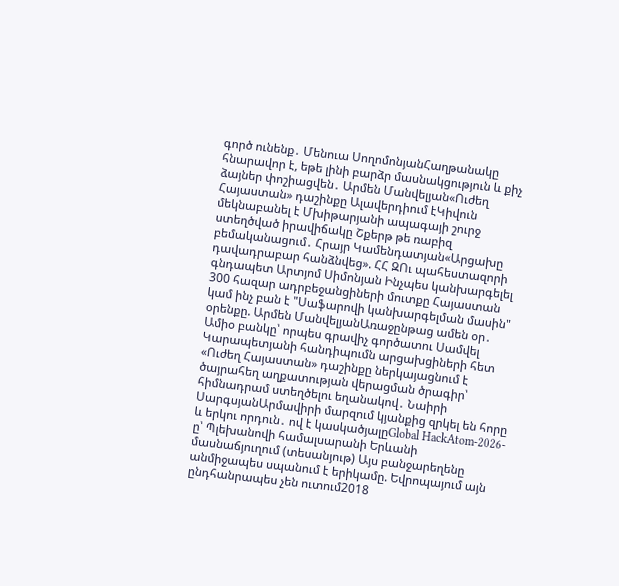գործ ունենք․ Մենուա ՍողոմոնյանՀաղթանակը հնարավոր է, եթե լինի բարձր մասնակցություն և քիչ ձայներ փոշիացվեն․ Արմեն Մանվելյան«Ուժեղ Հայաստան» դաշինքը Ալավերդիում էԿիվուն մեկնաբանել է Մխիթարյանի ապագայի շուրջ ստեղծված իրավիճակը Շքերթ թե ռաբիզ բեմականացում․ Հրայր Կամենդատյան«Արցախը դավադրաբար հանձնվեց». ՀՀ ԶՈւ պահեստազորի գնդապետ Արտյոմ Սիմոնյան Ինչպես կանխարգելել 300 հազար ադրբեջանցիների մուտքը Հայաստան կամ ինչ բան է "Սաֆարովի կանխարգելման մասին" օրենքը. Արմեն ՄանվելյանԱռաջընթաց ամեն օր․ Ամիօ բանկը՝ որպես գրավիչ գործատու Սամվել Կարապետյանի հանդիպումն արցախցիների հետ «Ուժեղ Հայաստան» դաշինքը ներկայացնում է ծայրահեղ աղքատության վերացման ծրագիր՝ հիմնադրամ ստեղծելու եղանակով․ Նաիրի ՍարգսյանԱրմավիրի մարզում կյանքից զրկել են հորը և երկու որդուն․ ով է կասկածյալըGlobal HackAtom-2026-ը՝ Պլեխանովի համալսարանի Երևանի մասնաճյուղում (տեսանյութ) Այս բանջարեղենը անմիջապես սպանում է երիկամը. Եվրոպայում այն ընդհանրապես չեն ուտում2018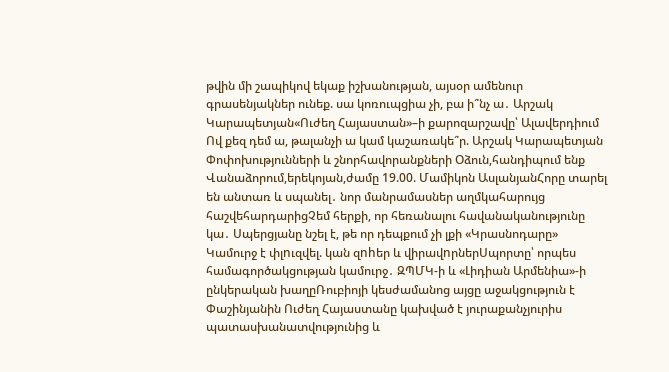թվին մի շապիկով եկաք իշխանության, այսօր ամենուր գրասենյակներ ունեք. սա կոռուպցիա չի, բա ի՞նչ ա․ Արշակ Կարապետյան«Ուժեղ Հայաստան»–ի քարոզարշավը՝ Ալավերդիում Ով քեզ դեմ ա, թալանչի ա կամ կաշառակե՞ր. Արշակ Կարապետյան Փոփոխությունների և շնորհավորանքների Օձուն,հանդիպում ենք Վանաձորում,երեկոյան,ժամը 19.00. Մամիկոն ԱսլանյանՀորը տարել են անտառ և սպանել․ նոր մանրամասներ աղմկահարույց հաշվեհարդարիցՉեմ հերքի, որ հեռանալու հավանականությունը կա․ Սպերցյանը նշել է, թե որ դեպքում չի լքի «Կրասնոդարը» Կամուրջ է փլnւզվել. կան զnhեր և վիրավnրներՍպորտը՝ որպես համագործակցության կամուրջ․ ԶՊՄԿ-ի և «Լիդիան Արմենիա»-ի ընկերական խաղըՌուբիոյի կեսժամանոց այցը աջակցություն է Փաշինյանին Ուժեղ Հայաստանը կախված է յուրաքանչյուրիս պատասխանատվությունից և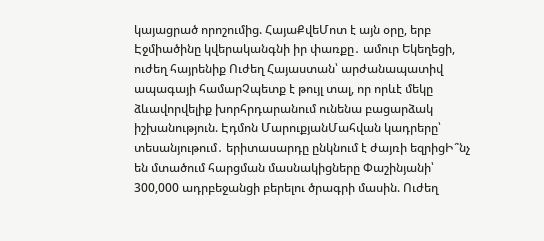կայացրած որոշումից. ՀայաՔվեՄոտ է այն օրը, երբ Էջմիածինը կվերականգնի իր փառքը․ ամուր Եկեղեցի, ուժեղ հայրենիք Ուժեղ Հայաստան՝ արժանապատիվ ապագայի համարՉպետք է թույլ տալ, որ որևէ մեկը ձևավորվելիք խորհրդարանում ունենա բացարձակ իշխանություն. Էդմոն ՄարուքյանՄահվան կադրերը՝ տեսանյութում․ երիտասարդը ընկնում է ժայռի եզրիցԻ՞նչ են մտածում հարցման մասնակիցները Փաշինյանի՝ 300,000 ադրբեջանցի բերելու ծրագրի մասին. Ուժեղ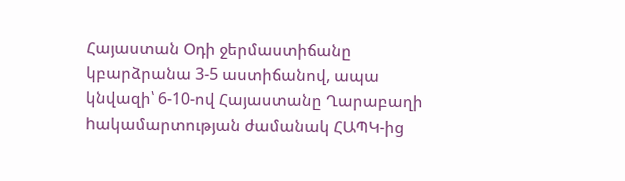Հայաստան Օդի ջերմաստիճանը կբարձրանա 3-5 աստիճանով, ապա կնվազի՝ 6-10-ով Հայաստանը Ղարաբաղի hակամարտության ժամանակ ՀԱՊԿ-ից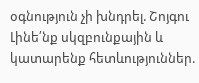օգնություն չի խնդրել. Շոյգու Լինե՛նք սկզբունքային և կատարենք հետևություններ.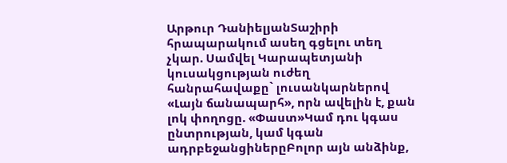Արթուր ԴանիելյանՏաշիրի հրապարակում ասեղ գցելու տեղ չկար. Սամվել Կարապետյանի կուսակցության ուժեղ հանրահավաքը` լուսանկարներով «Լայն ճանապարհ», որն ավելին է, քան լոկ փողոցը. «Փաստ»Կամ դու կգաս ընտրության, կամ կգան ադրբեջանցիներըԲոլոր այն անձինք,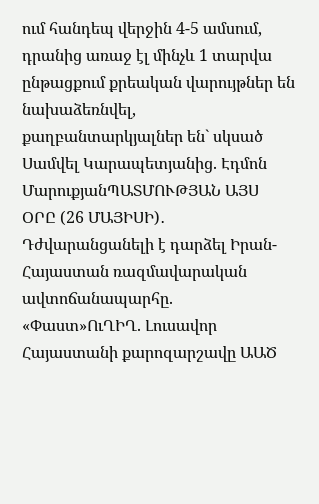ում հանդեպ վերջին 4-5 ամսում, դրանից առաջ էլ մինչև 1 տարվա ընթացքում քրեական վարույթներ են նախաձեռնվել, քաղբանտարկյալներ են` սկսած Սամվել Կարապետյանից. Էդմոն ՄարուքյանՊԱՏՄՈՒԹՅԱՆ ԱՅՍ ՕՐԸ (26 ՄԱՅԻՍԻ)․ Դժվարանցանելի է դարձել Իրան-Հայաստան ռազմավարական ավտոճանապարհը. «Փաստ»ՈւՂԻՂ. Լուսավոր Հայաստանի քարոզարշավը ԱԱԾ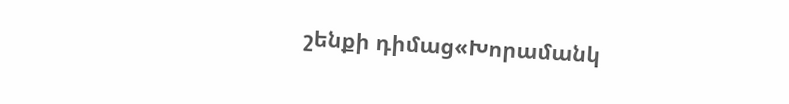շենքի դիմաց«Խորամանկ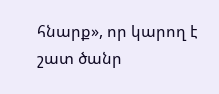հնարք», որ կարող է շատ ծանր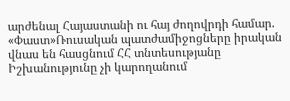արժենալ Հայաստանի ու հայ ժողովրդի համար. «Փաստ»Ռուսական պատժամիջոցները իրական վնաս են հասցնում ՀՀ տնտեսությանը Իշխանությունը չի կարողանում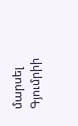մարսել Գյումրիի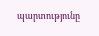պարտությունը